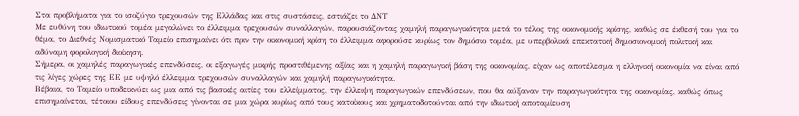Στα προβλήματα για το ισοζύγιο τρεχουσών της Ελλάδας και στις συστάσεις, εστιάζει το ΔΝΤ
Με ευθύνη του ιδιωτικού τομέα μεγαλώνει το έλλειμμα τρεχουσών συναλλαγών, παρουσιάζοντας χαμηλή παραγωγικότητα μετά το τέλος της οικονομικής κρίσης, καθώς σε έκθεσή του για το θέμα, το Διεθνές Νομισματικό Ταμείο επισημαίνει ότι πριν την οικονομική κρίση το έλλειμμα αφορούσε κυρίως τον δημόσιο τομέα, με υπερβολικά επεκτατική δημοσιονομική πολιτική και αδύναμη φορολογική διοίκηση.
Σήμερα, οι χαμηλές παραγωγικές επενδύσεις, οι εξαγωγές μικρής προστιθέμενης αξίας και η χαμηλή παραγωγική βάση της οικονομίας, είχαν ως αποτέλεσμα η ελληνική οικονομία να είναι από τις λίγες χώρες της ΕΕ με υψηλό έλλειμμα τρεχουσών συναλλαγών και χαμηλή παραγωγικότητα.
Βέβαια, το Ταμείο υποδεικνύει ως μια από τις βασικές αιτίες του ελλείμματος, την έλλειψη παραγωγικών επενδύσεων, που θα αύξαναν την παραγωγικότητα της οικονομίας, καθώς όπως επισημαίνεται, τέτοιου είδους επενδύσεις γίνονται σε μια χώρα κυρίως από τους κατοίκους και χρηματοδοτούνται από την ιδιωτική αποταμίευση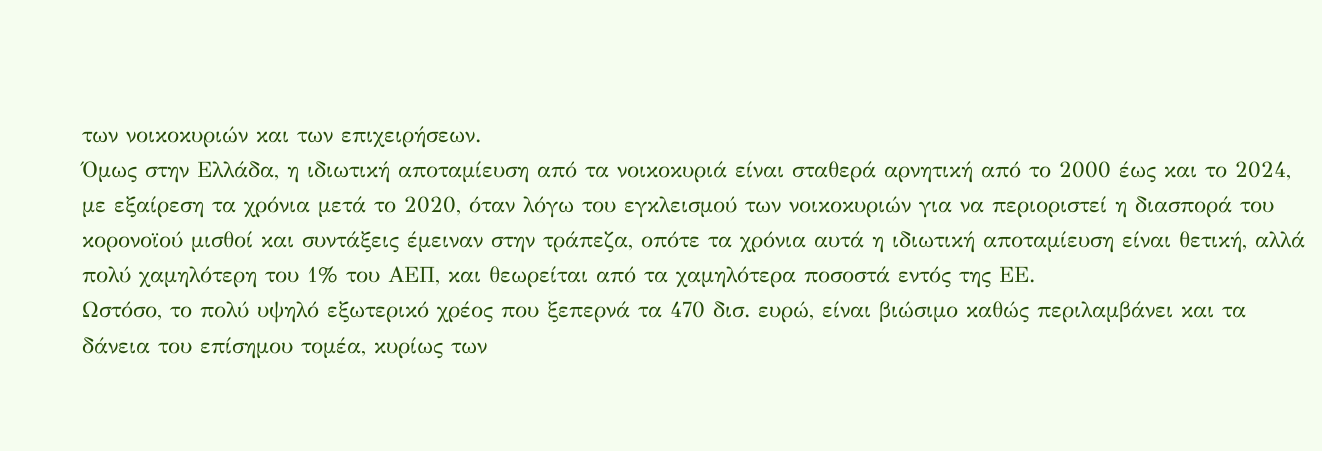των νοικοκυριών και των επιχειρήσεων.
Όμως στην Ελλάδα, η ιδιωτική αποταμίευση από τα νοικοκυριά είναι σταθερά αρνητική από το 2000 έως και το 2024, με εξαίρεση τα χρόνια μετά το 2020, όταν λόγω του εγκλεισμού των νοικοκυριών για να περιοριστεί η διασπορά του κορονοϊού μισθοί και συντάξεις έμειναν στην τράπεζα, οπότε τα χρόνια αυτά η ιδιωτική αποταμίευση είναι θετική, αλλά πολύ χαμηλότερη του 1% του ΑΕΠ, και θεωρείται από τα χαμηλότερα ποσοστά εντός της ΕΕ.
Ωστόσο, το πολύ υψηλό εξωτερικό χρέος που ξεπερνά τα 470 δισ. ευρώ, είναι βιώσιμο καθώς περιλαμβάνει και τα δάνεια του επίσημου τομέα, κυρίως των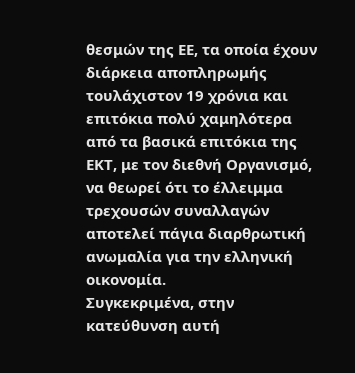θεσμών της ΕΕ, τα οποία έχουν διάρκεια αποπληρωμής τουλάχιστον 19 χρόνια και επιτόκια πολύ χαμηλότερα από τα βασικά επιτόκια της ΕΚΤ, με τον διεθνή Οργανισμό, να θεωρεί ότι το έλλειμμα τρεχουσών συναλλαγών αποτελεί πάγια διαρθρωτική ανωμαλία για την ελληνική οικονομία.
Συγκεκριμένα, στην κατεύθυνση αυτή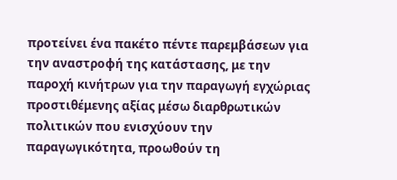προτείνει ένα πακέτο πέντε παρεμβάσεων για την αναστροφή της κατάστασης, με την παροχή κινήτρων για την παραγωγή εγχώριας προστιθέμενης αξίας μέσω διαρθρωτικών πολιτικών που ενισχύουν την παραγωγικότητα, προωθούν τη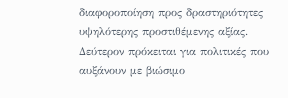διαφοροποίηση προς δραστηριότητες υψηλότερης προστιθέμενης αξίας.
Δεύτερον πρόκειται για πολιτικές που αυξάνουν με βιώσιμο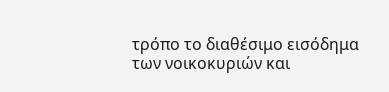τρόπο το διαθέσιμο εισόδημα των νοικοκυριών και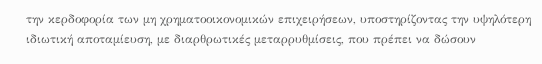την κερδοφορία των μη χρηματοοικονομικών επιχειρήσεων, υποστηρίζοντας την υψηλότερη ιδιωτική αποταμίευση, με διαρθρωτικές μεταρρυθμίσεις, που πρέπει να δώσουν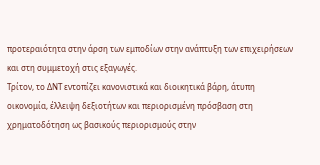προτεραιότητα στην άρση των εμποδίων στην ανάπτυξη των επιχειρήσεων και στη συμμετοχή στις εξαγωγές.
Τρίτον, το ΔΝΤ εντοπίζει κανονιστικά και διοικητικά βάρη, άτυπη οικονομία, έλλειψη δεξιοτήτων και περιορισμένη πρόσβαση στη χρηματοδότηση ως βασικούς περιορισμούς στην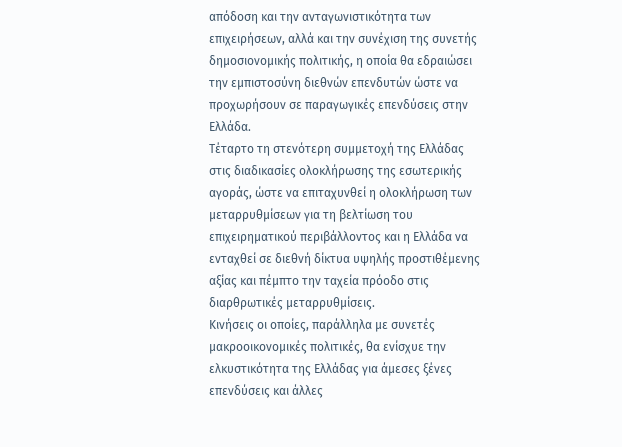απόδοση και την ανταγωνιστικότητα των επιχειρήσεων, αλλά και την συνέχιση της συνετής δημοσιονομικής πολιτικής, η οποία θα εδραιώσει την εμπιστοσύνη διεθνών επενδυτών ώστε να προχωρήσουν σε παραγωγικές επενδύσεις στην Ελλάδα.
Τέταρτο τη στενότερη συμμετοχή της Ελλάδας στις διαδικασίες ολοκλήρωσης της εσωτερικής αγοράς, ώστε να επιταχυνθεί η ολοκλήρωση των μεταρρυθμίσεων για τη βελτίωση του επιχειρηματικού περιβάλλοντος και η Ελλάδα να ενταχθεί σε διεθνή δίκτυα υψηλής προστιθέμενης αξίας και πέμπτο την ταχεία πρόοδο στις διαρθρωτικές μεταρρυθμίσεις.
Κινήσεις οι οποίες, παράλληλα με συνετές μακροοικονομικές πολιτικές, θα ενίσχυε την ελκυστικότητα της Ελλάδας για άμεσες ξένες επενδύσεις και άλλες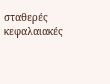σταθερές κεφαλαιακές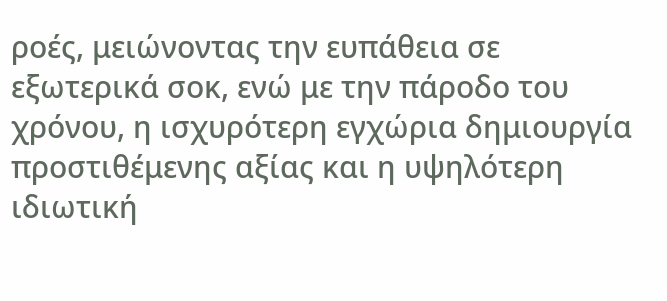ροές, μειώνοντας την ευπάθεια σε εξωτερικά σοκ, ενώ με την πάροδο του χρόνου, η ισχυρότερη εγχώρια δημιουργία προστιθέμενης αξίας και η υψηλότερη ιδιωτική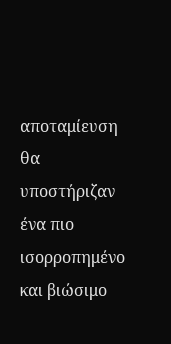αποταμίευση θα υποστήριζαν ένα πιο ισορροπημένο και βιώσιμο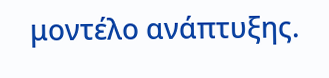μοντέλο ανάπτυξης.